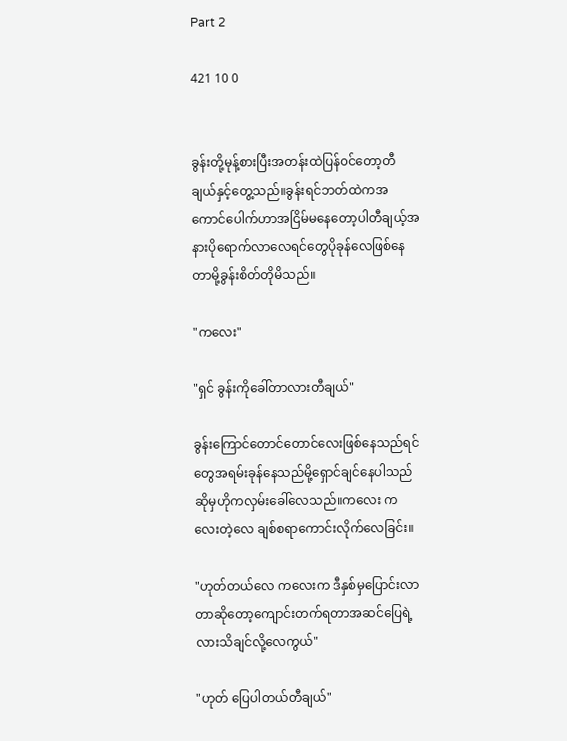Part 2

421 10 0


ခွန်းတို့မုန့်စားပြီးအတန်းထဲပြန်၀င်တော့တီချယ်နှင့်တွေ့သည်။ခွန်းရင်ဘတ်ထဲကအကောင်ပေါက်ဟာအငြိမ်မနေတော့ပါတီချယ့်အနားပိုရောက်လာလေရင်တွေပိုခုန်လေဖြစ်နေတာမို့ခွန်းစိတ်တိုမိသည်။

"ကလေး"

"ရှင် ခွန်းကိုခေါ်တာလားတီချယ်"

ခွန်းကြောင်တောင်တောင်လေးဖြစ်နေသည်ရင်တွေအရမ်းခုန်နေသည်မို့ရှောင်ချင်နေပါသည်ဆိုမှဟိုကလှမ်းခေါ်လေသည်။ကလေး ကလေးတဲ့လေ ချစ်စရာကောင်းလိုက်လေခြင်း။

"ဟုတ်တယ်လေ ကလေးက ဒီနှစ်မှပြောင်းလာတာဆိုတော့ကျောင်းတက်ရတာအဆင်ပြေရဲ့လားသိချင်လို့လေကွယ်"

"ဟုတ် ပြေပါတယ်တီချယ်"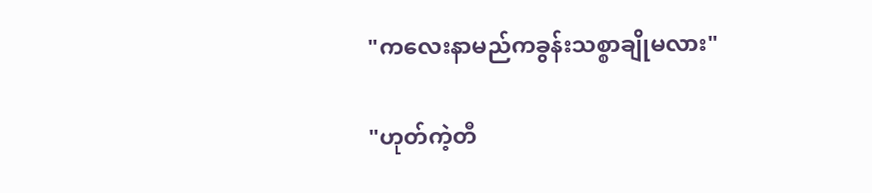"ကလေးနာမည်ကခွန်းသစ္စာချိုမလား"

"ဟုတ်ကဲ့တီ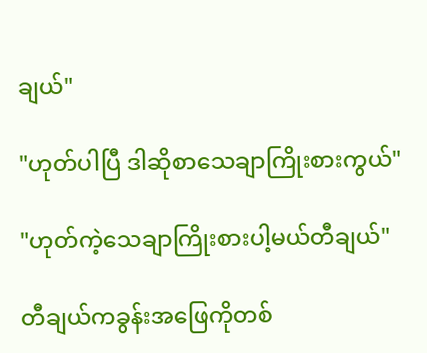ချယ်"

"ဟုတ်ပါပြီ ဒါဆိုစာသေချာကြိုးစားကွယ်"

"ဟုတ်ကဲ့သေချာကြိုးစားပါ့မယ်တီချယ်"

တီချယ်ကခွန်းအဖြေကိုတစ်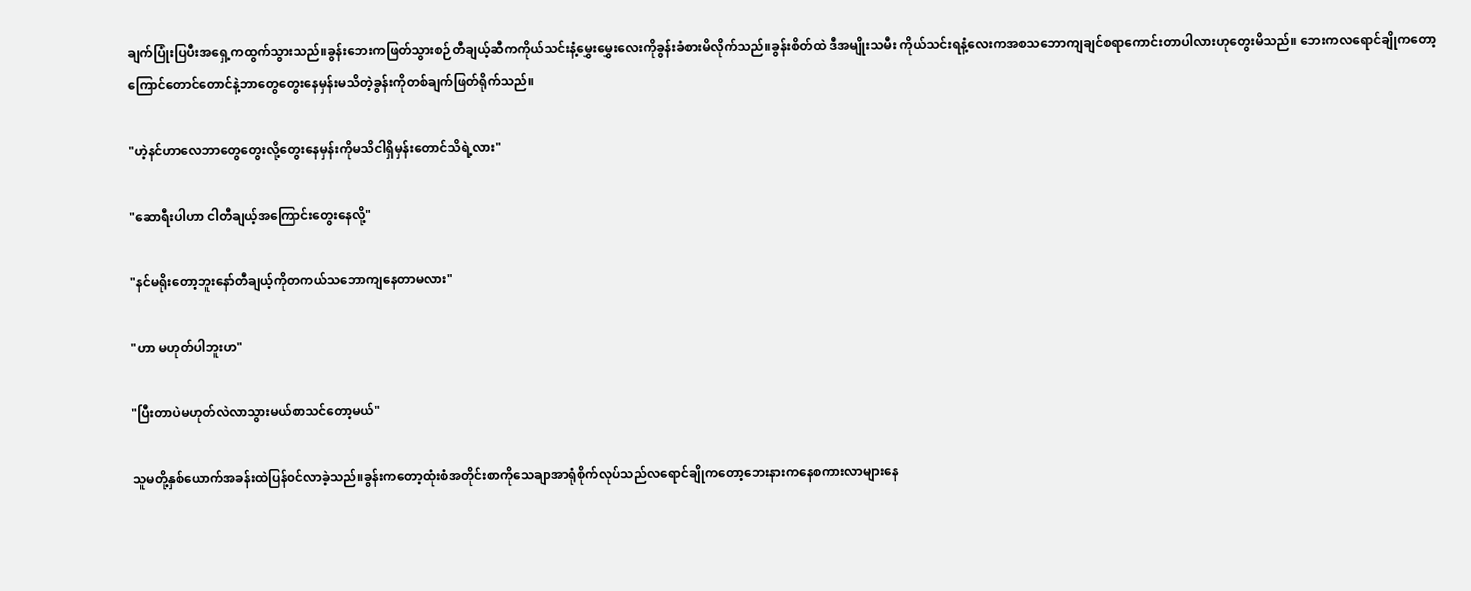ချက်ပြုံးပြပီးအရှေ့ကထွက်သွားသည်။ခွန်းဘေးကဖြတ်သွားစဉ်တီချယ့်ဆီကကိုယ်သင်းနံ့မွှေးမွှေးလေးကိုခွန်းခံစားမိလိုက်သည်။ခွန်းစိတ်ထဲ ဒီအမျိုးသမီး ကိုယ်သင်းရနံ့လေးကအစသဘောကျချင်စရာကောင်းတာပါလားဟုတွေးမိသည်။ ဘေးကလရောင်ချိုကတော့ကြောင်တောင်တောင်နဲ့ဘာတွေတွေးနေမှန်းမသိတဲ့ခွန်းကိုတစ်ချက်ဖြတ်ရိုက်သည်။

"ဟဲ့နင်ဟာလေဘာတွေတွေးလို့တွေးနေမှန်းကိုမသိငါရှိမှန်းတောင်သိရဲ့လား"

"ဆောရီးပါဟာ ငါတီချယ့်အကြောင်းတွေးနေလို့"

"နင်မရိုးတော့ဘူးနော်တီချယ့်ကိုတကယ်သဘောကျနေတာမလား"

"ဟာ မဟုတ်ပါဘူးဟ"

"ပြီးတာပဲမဟုတ်လဲလာသွားမယ်စာသင်တော့မယ်"

သူမတို့နှစ်ယောက်အခန်းထဲပြန်၀င်လာခဲ့သည်။ခွန်းကတော့ထုံးစံအတိုင်းစာကိုသေချာအာရုံစိုက်လုပ်သည်လရောင်ချိုကတော့ဘေးနားကနေစကားလာများနေ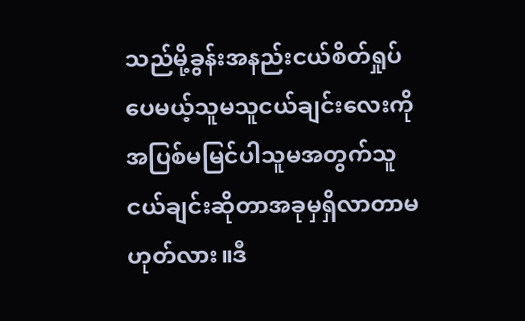သည်မို့ခွန်းအနည်းငယ်စိတ်ရှုပ်ပေမယ့်သူမသူငယ်ချင်းလေးကိုအပြစ်မမြင်ပါသူမအတွက်သူငယ်ချင်းဆိုတာအခုမှရှိလာတာမဟုတ်လား။ဒီ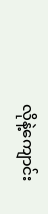လိုနဲ့ကျောင်း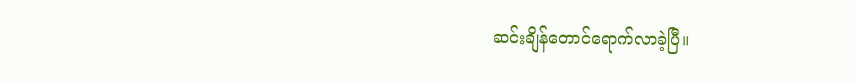ဆင်းချိန်တောင်ရောက်လာခဲ့ပြီ။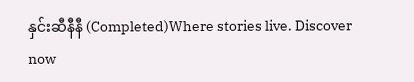နှင်းဆီနီနီ (Completed)Where stories live. Discover now